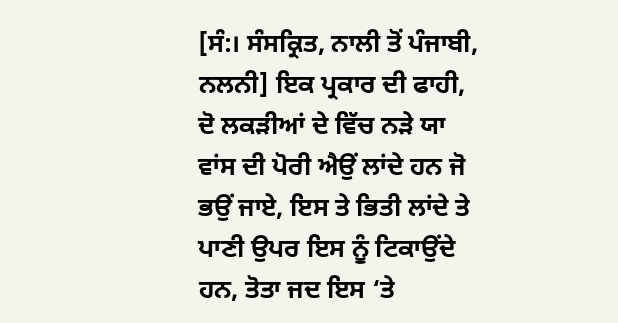[ਸੰ:। ਸੰਸਕ੍ਰਿਤ, ਨਾਲੀ ਤੋਂ ਪੰਜਾਬੀ, ਨਲਨੀ] ਇਕ ਪ੍ਰਕਾਰ ਦੀ ਫਾਹੀ, ਦੋ ਲਕੜੀਆਂ ਦੇ ਵਿੱਚ ਨੜੇ ਯਾ ਵਾਂਸ ਦੀ ਪੋਰੀ ਐਉਂ ਲਾਂਦੇ ਹਨ ਜੋ ਭਉਂ ਜਾਏ, ਇਸ ਤੇ ਭਿਤੀ ਲਾਂਦੇ ਤੇ ਪਾਣੀ ਉਪਰ ਇਸ ਨੂੰ ਟਿਕਾਉਂਦੇ ਹਨ, ਤੋਤਾ ਜਦ ਇਸ ‘ਤੇ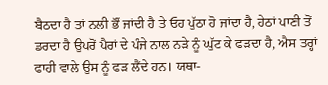ਬੈਠਦਾ ਹੈ ਤਾਂ ਨਲੀ ਭੌਂ ਜਾਂਦੀ ਹੈ ਤੇ ਓਹ ਪੁੱਠਾ ਹੋ ਜਾਂਦਾ ਹੈ, ਹੇਠਾਂ ਪਾਣੀ ਤੋਂ ਡਰਦਾ ਹੈ ਉਪਰੋਂ ਪੈਰਾਂ ਦੇ ਪੰਜੇ ਨਾਲ ਨੜੇ ਨੂੰ ਘੁੱਟ ਕੇ ਫੜਦਾ ਹੈ, ਐਸ ਤਰ੍ਹਾਂ ਫਾਹੀ ਵਾਲੇ ਉਸ ਨੂੰ ਫੜ ਲੈਂਦੇ ਹਨ। ਯਥਾ-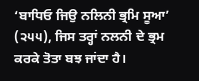‘ਬਾਧਿਓ ਜਿਉ ਨਲਿਨੀ ਭ੍ਰਮਿ ਸੂਆ’ (੨੫੫), ਜਿਸ ਤਰ੍ਹਾਂ ਨਲਨੀ ਦੇ ਭ੍ਰਮ ਕਰਕੇ ਤੋਤਾ ਬਝ ਜਾਂਦਾ ਹੈ।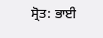ਸ੍ਰੋਤ: ਭਾਈ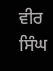ਵੀਰ ਸਿੰਘ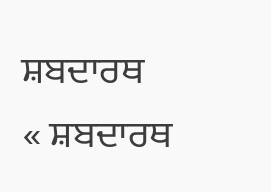ਸ਼ਬਦਾਰਥ
« ਸ਼ਬਦਾਰਥ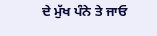ਦੇ ਮੁੱਖ ਪੰਨੇ ਤੇ ਜਾਓ